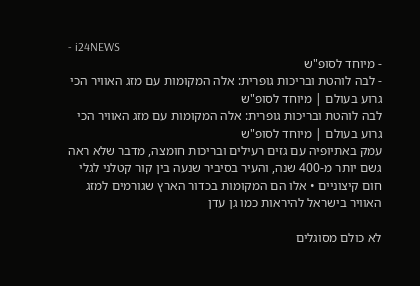- i24NEWS
- מיוחד לסופ"ש
- לבה לוהטת ובריכות גופרית: אלה המקומות עם מזג האוויר הכי גרוע בעולם | מיוחד לסופ"ש
לבה לוהטת ובריכות גופרית: אלה המקומות עם מזג האוויר הכי גרוע בעולם | מיוחד לסופ"ש
עמק באתיופיה עם גזים רעילים ובריכות חומצה, מדבר שלא ראה גשם יותר מ-400 שנה, והעיר בסיביר שנעה בין קור קטלני לגלי חום קיצוניים • אלו הם המקומות בכדור הארץ שגורמים למזג האוויר בישראל להיראות כמו גן עדן

לא כולם מסוגלים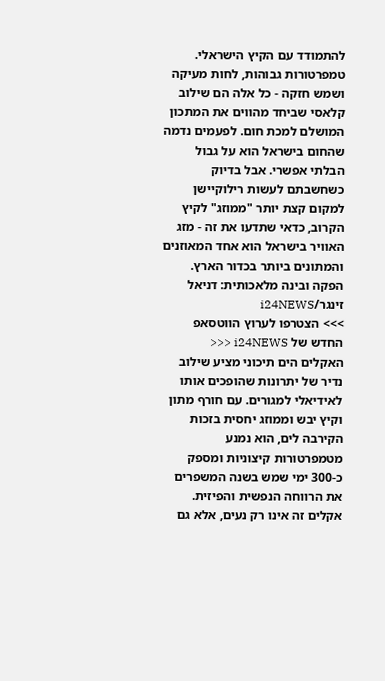להתמודד עם הקיץ הישראלי. טמפרטורות גבוהות, לחות מעיקה ושמש חזקה - כל אלה הם שילוב קלאסי שביחד מהווים את המתכון המושלם למכת חום. לפעמים נדמה שהחום בישראל הוא על גבול הבלתי אפשרי. אבל בדיוק כשחשבתם לעשות רילוקיישן למקום קצת יותר "ממוזג" לקיץ הקרוב, כדאי שתדעו את זה - מזג האוויר בישראל הוא אחד המאוזנים והמתונים ביותר בכדור הארץ.
הפקה ובינה מלאכותית: דניאל זינגר/i24NEWS
>>> הצטרפו לערוץ הווטסאפ החדש של i24NEWS <<<
האקלים הים תיכוני מציע שילוב נדיר של יתרונות שהופכים אותו לאידיאלי למגורים. עם חורף מתון וקיץ יבש וממוזג יחסית בזכות הקירבה לים, הוא נמנע מטמפרטורות קיצוניות ומספק כ-300 ימי שמש בשנה המשפרים את הרווחה הנפשית והפיזית.
אקלים זה אינו רק נעים, אלא גם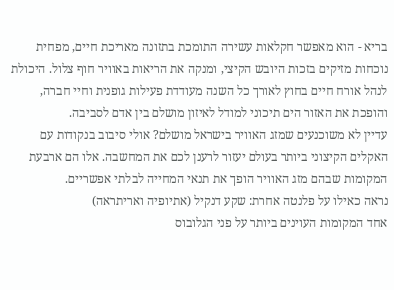בריא - הוא מאפשר חקלאות עשירה התומכת בתזונה מאריכת חיים, מפחית נוכחות מזיקים בזכות היובש הקיצי, ומנקה את הריאות באוויר חוף צלול. היכולת לנהל אורח חיים בחוץ לאורך כל השנה מעודדת פעילות גופנית וחיי חברה, והופכת את האזור הים תיכוני למודל לאיזון מושלם בין אדם לסביבה.
עדיין לא משוכנעים שמזג האוויר בישראל מושלם? אולי סיבוב בנקודות עם האקלים הקיצוני ביותר בעולם יעזור לרענן לכם את המחשבה. אלו הם ארבעת המקומות שבהם מזג האוויר הופך את תנאי המחייה לבלתי אפשריים.
נראה כאילו על פלנטה אחרת: שקע דנקיל (אתיופיה ואריתראה)
אחד המקומות העוינים ביותר על פני הגלובוס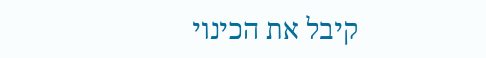קיבל את הכינוי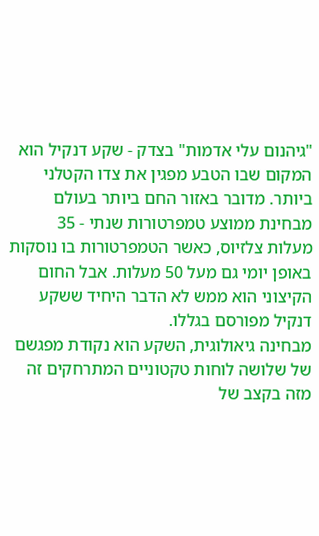"גיהנום עלי אדמות" בצדק - שקע דנקיל הוא המקום שבו הטבע מפגין את צדו הקטלני ביותר. מדובר באזור החם ביותר בעולם מבחינת ממוצע טמפרטורות שנתי - 35 מעלות צלזיוס, כאשר הטמפרטורות בו נוסקות באופן יומי גם מעל 50 מעלות. אבל החום הקיצוני הוא ממש לא הדבר היחיד ששקע דנקיל מפורסם בגללו.
מבחינה גיאולוגית, השקע הוא נקודת מפגשם של שלושה לוחות טקטוניים המתרחקים זה מזה בקצב של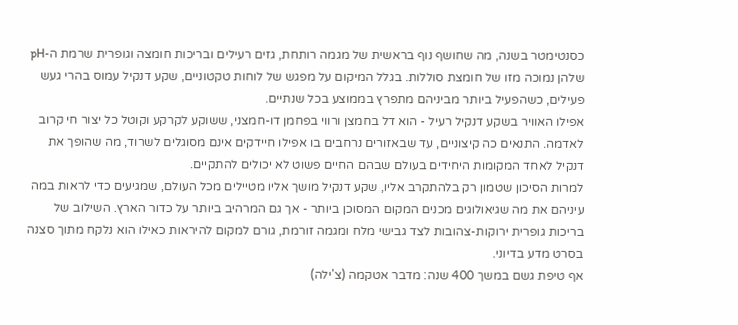כסנטימטר בשנה, מה שחושף נוף בראשית של מגמה רותחת, גזים רעילים ובריכות חומצה וגופרית שרמת ה-pH שלהן נמוכה מזו של חומצת סוללות. בגלל המיקום על מפגש של לוחות טקטוניים, שקע דנקיל עמוס בהרי געש פעילים, כשהפעיל ביותר מביניהם מתפרץ בממוצע בכל שנתיים.
אפילו האוויר בשקע דנקיל רעיל - הוא דל בחמצן ורווי בפחמן דו-חמצני, ששוקע לקרקע וקוטל כל יצור חי קרוב לאדמה. התנאים כה קיצוניים, עד שבאזורים נרחבים בו אפילו חיידקים אינם מסוגלים לשרוד, מה שהופך את דנקיל לאחד המקומות היחידים בעולם שבהם החיים פשוט לא יכולים להתקיים.
למרות הסיכון שטמון רק בלהתקרב אליו, שקע דנקיל מושך אליו מטיילים מכל העולם, שמגיעים כדי לראות במה עיניהם את מה שגיאולוגים מכנים המקום המסוכן ביותר - אך גם המרהיב ביותר על כדור הארץ. השילוב של בריכות גופרית ירוקות-צהובות לצד גבישי מלח ומגמה זורמת, גורם למקום להיראות כאילו הוא נלקח מתוך סצנה בסרט מדע בדיוני.
אף טיפת גשם במשך 400 שנה: מדבר אטקמה (צ'ילה)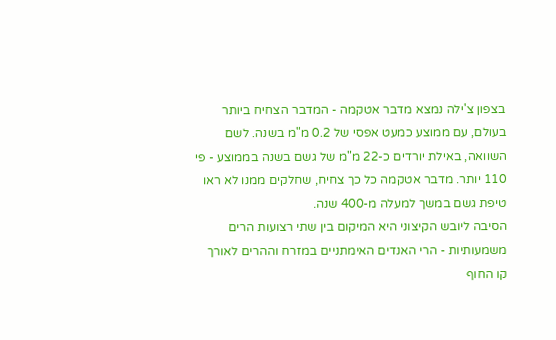בצפון צ'ילה נמצא מדבר אטקמה - המדבר הצחיח ביותר בעולם, עם ממוצע כמעט אפסי של 0.2 מ"מ בשנה. לשם השוואה, באילת יורדים כ-22 מ"מ של גשם בשנה בממוצע - פי 110 יותר. מדבר אטקמה כל כך צחיח, שחלקים ממנו לא ראו טיפת גשם במשך למעלה מ-400 שנה.
הסיבה ליובש הקיצוני היא המיקום בין שתי רצועות הרים משמעותיות - הרי האנדים האימתניים במזרח וההרים לאורך קו החוף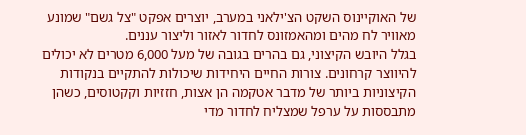של האוקיינוס השקט הצ'ילאני במערב, יוצרים אפקט "צל גשם" שמונע מאוויר לח מהים ומהאמזונס לחדור לאזור וליצור עננים.
בגלל היובש הקיצוני, גם בהרים בגובה של מעל 6,000 מטרים לא יכולים להיווצר קרחונים. צורות החיים היחידות שיכולות להתקיים בנקודות הקיצוניות ביותר של מדבר אטקמה הן אצות, חזזיות וקקטוסים, כשהן מתבססות על ערפל שמצליח לחדור מדי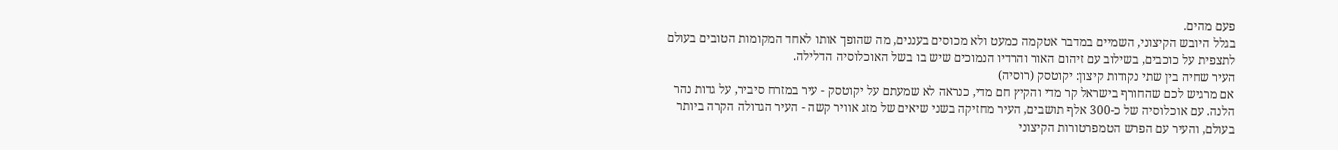פעם מהים.
בגלל היובש הקיצוני, השמיים במדבר אטקמה כמעט ולא מכוסים בעננים, מה שהופך אותו לאחד המקומות הטובים בעולם לתצפית על כוכבים, בשילוב עם זיהום האור והרדיו הנמוכים שיש בו בשל האוכלוסיה הדלילה.
העיר שחיה בין שתי נקודות קיצון: יקוטסק (רוסיה)
אם מרגיש לכם שהחורף בישראל קר מדי והקיץ חם מדי, כנראה לא שמעתם על יקוטסק - עיר במזרח סיביר, על גדות נהר הלנה. עם אוכלוסיה של כ-300 אלף תושבים, העיר מחזיקה בשני שיאים של מזג אוויר קשה - העיר הגדולה הקרה ביותר בעולם, והעיר עם הפרש הטמפרטורות הקיצוני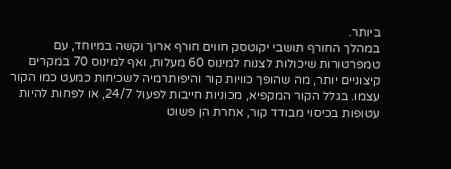ביותר.
במהלך החורף תושבי יקוטסק חווים חורף ארוך וקשה במיוחד, עם טמפרטורות שיכולות לצנוח למינוס 60 מעלות, ואף למינוס 70 במקרים קיצוניים יותר, מה שהופך כוויות קור והיפותרמיה לשכיחות כמעט כמו הקור עצמו. בגלל הקור המקפיא, מכוניות חייבות לפעול 24/7, או לפחות להיות עטופות בכיסוי מבודד קור, אחרת הן פשוט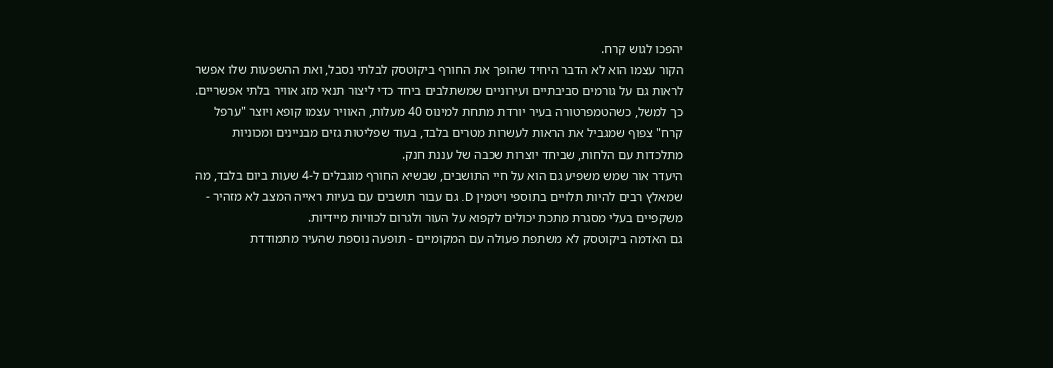יהפכו לגוש קרח.
הקור עצמו הוא לא הדבר היחיד שהופך את החורף ביקוטסק לבלתי נסבל, ואת ההשפעות שלו אפשר לראות גם על גורמים סביבתיים ועירוניים שמשתלבים ביחד כדי ליצור תנאי מזג אוויר בלתי אפשריים. כך למשל, כשהטמפרטורה בעיר יורדת מתחת למינוס 40 מעלות, האוויר עצמו קופא ויוצר "ערפל קרח" צפוף שמגביל את הראות לעשרות מטרים בלבד, בעוד שפליטות גזים מבניינים ומכוניות מתלכדות עם הלחות, שביחד יוצרות שכבה של עננת חנק.
היעדר אור שמש משפיע גם הוא על חיי התושבים, שבשיא החורף מוגבלים ל-4 שעות ביום בלבד, מה שמאלץ רבים להיות תלויים בתוספי ויטמין D. גם עבור תושבים עם בעיות ראייה המצב לא מזהיר - משקפיים בעלי מסגרת מתכת יכולים לקפוא על העור ולגרום לכוויות מיידיות.
גם האדמה ביקוטסק לא משתפת פעולה עם המקומיים - תופעה נוספת שהעיר מתמודדת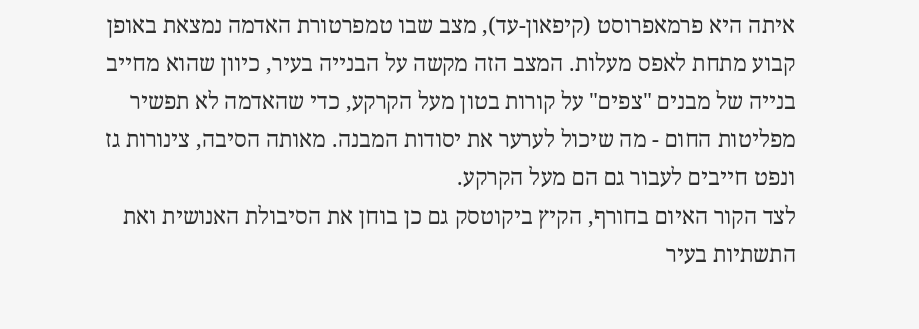איתה היא פרמאפרוסט (קיפאון-עד), מצב שבו טמפרטורת האדמה נמצאת באופן קבוע מתחת לאפס מעלות. המצב הזה מקשה על הבנייה בעיר, כיוון שהוא מחייב בנייה של מבנים "צפים" על קורות בטון מעל הקרקע, כדי שהאדמה לא תפשיר מפליטות החום - מה שיכול לערער את יסודות המבנה. מאותה הסיבה, צינורות גז ונפט חייבים לעבור גם הם מעל הקרקע.
לצד הקור האיום בחורף, הקיץ ביקוטסק גם כן בוחן את הסיבולת האנושית ואת התשתיות בעיר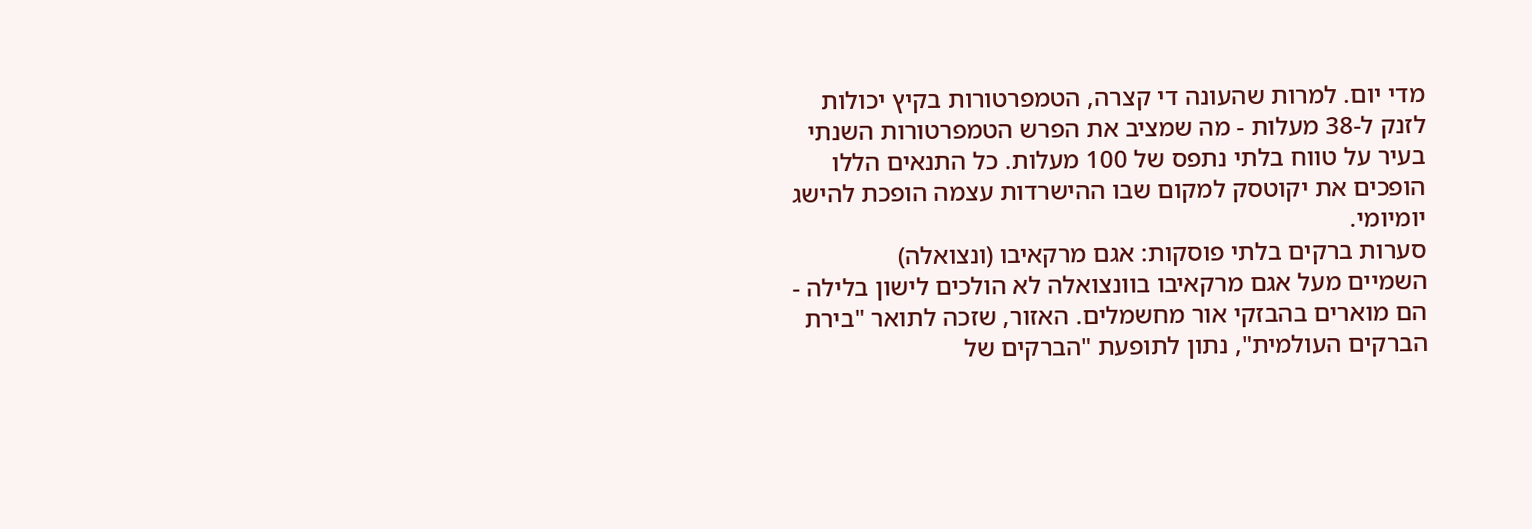מדי יום. למרות שהעונה די קצרה, הטמפרטורות בקיץ יכולות לזנק ל-38 מעלות - מה שמציב את הפרש הטמפרטורות השנתי בעיר על טווח בלתי נתפס של 100 מעלות. כל התנאים הללו הופכים את יקוטסק למקום שבו ההישרדות עצמה הופכת להישג יומיומי.
סערות ברקים בלתי פוסקות: אגם מרקאיבו (ונצואלה)
השמיים מעל אגם מרקאיבו בוונצואלה לא הולכים לישון בלילה - הם מוארים בהבזקי אור מחשמלים. האזור, שזכה לתואר "בירת הברקים העולמית", נתון לתופעת "הברקים של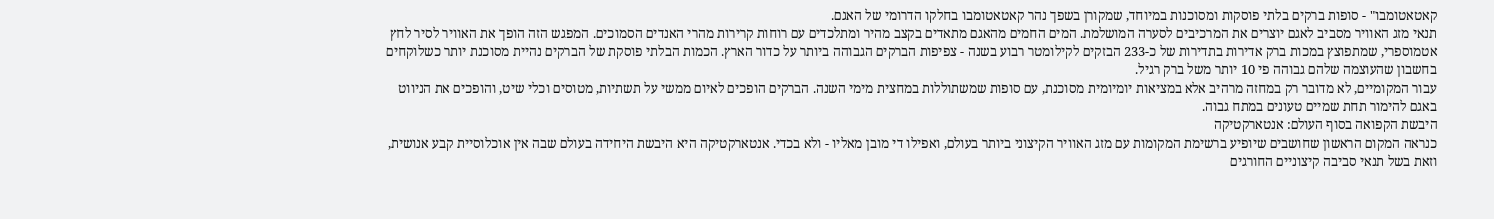קאטאטומבו" - סופות ברקים בלתי פוסקות ומסוכנות במיוחד, שמקורן בשפך נהר קאטאטומבו בחלקו הדרומי של האגם.
תנאי מזג האוויר מסביב לאגם יוצרים את המרכיבים לסערה המושלמת. המים החמים מהאגם מתאדים בקצב מהיר ומתלכדים עם רוחות קרירות מהרי האנדים הסמוכים. המפגש הזה הופך את האוויר לסיר לחץ אטמוספרי, שמתפוצץ במכות ברק אדירות בתדירות של כ-233 הבזקים לקילומטר רבוע בשנה - צפיפות הברקים הגבוהה ביותר על כדור הארץ. הכמות הבלתי פוסקת של הברקים נהיית מסוכנת יותר כשלוקחים בחשבון שהעוצמה שלהם גבוהה פי 10 יותר משל ברק רגיל.
עבור המקומיים, לא מדובר רק במחזה מרהיב אלא במציאות יומיומית מסוכנת, עם סופות שמשתוללות במחצית מימי השנה. הברקים הופכים לאיום ממשי על תשתיות, מטוסים וכלי שיט, והופכים את הניווט באגם להימור תחת שמיים טעונים במתח גבוה.
היבשת הקפואה בסוף העולם: אנטארקטיקה
כנראה המקום הראשון שחושבים שיופיע ברשימת המקומות עם מזג האוויר הקיצוני ביותר בעולם, ואפילו די מובן מאליו - ולא בכדי. אנטארקטיקה היא היבשת היחידה בעולם שבה אין אוכלוסיית קבע אנושית, וזאת בשל תנאי סביבה קיצוניים החורגים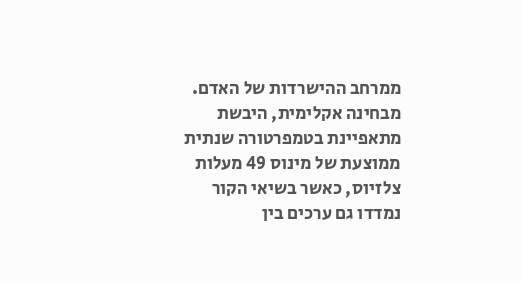ממרחב ההישרדות של האדם. מבחינה אקלימית, היבשת מתאפיינת בטמפרטורה שנתית ממוצעת של מינוס 49 מעלות צלזיוס, כאשר בשיאי הקור נמדדו גם ערכים בין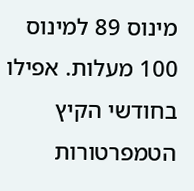מינוס 89 למינוס 100 מעלות. אפילו בחודשי הקיץ הטמפרטורות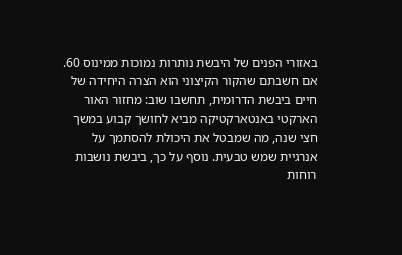באזורי הפנים של היבשת נותרות נמוכות ממינוס 60.
אם חשבתם שהקור הקיצוני הוא הצרה היחידה של חיים ביבשת הדרומית, תחשבו שוב: מחזור האור הארקטי באנטארקטיקה מביא לחושך קבוע במשך חצי שנה, מה שמבטל את היכולת להסתמך על אנרגיית שמש טבעית. נוסף על כך, ביבשת נושבות רוחות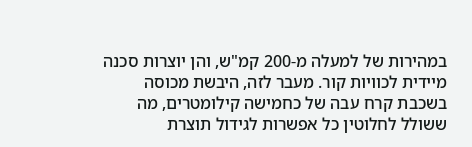במהירות של למעלה מ-200 קמ"ש, והן יוצרות סכנה מיידית לכוויות קור. מעבר לזה, היבשת מכוסה בשכבת קרח עבה של כחמישה קילומטרים, מה ששולל לחלוטין כל אפשרות לגידול תוצרת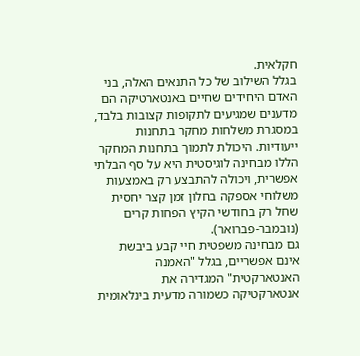חקלאית.
בגלל השילוב של כל התנאים האלה, בני האדם היחידים שחיים באנטארטיקה הם מדענים שמגיעים לתקופות קצובות בלבד, במסגרת משלחות מחקר בתחנות ייעודיות. היכולת לתמוך בתחנות המחקר הללו מבחינה לוגיסטית היא על סף הבלתי אפשרית, ויכולה להתבצע רק באמצעות משלוחי אספקה בחלון זמן קצר יחסית שחל רק בחודשי הקיץ הפחות קרים (נובמבר-פברואר).
גם מבחינה משפטית חיי קבע ביבשת אינם אפשריים, בגלל "האמנה האנטארקטית" המגדירה את אנטארקטיקה כשמורה מדעית בינלאומית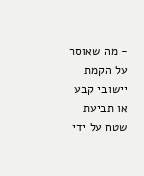- מה שאוסר על הקמת יישובי קבע או תביעת שטח על ידי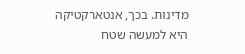מדינות. בכך, אנטארקטיקה היא למעשה שטח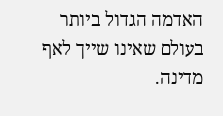האדמה הגדול ביותר בעולם שאינו שייך לאף מדינה.